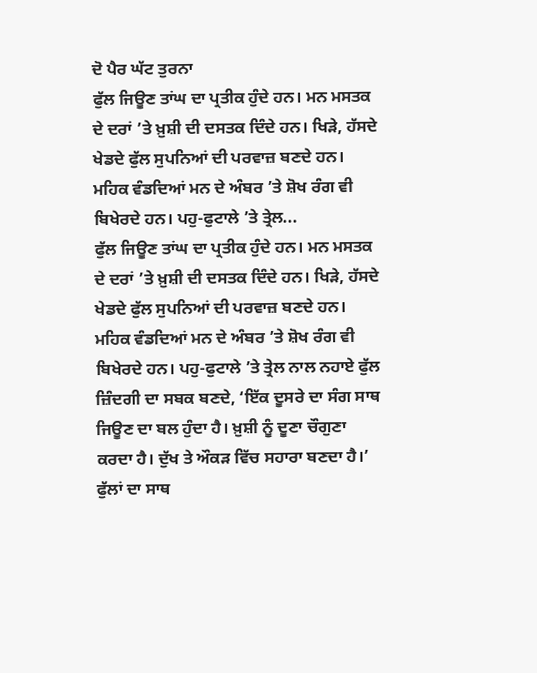ਦੋ ਪੈਰ ਘੱਟ ਤੁਰਨਾ
ਫੁੱਲ ਜਿਊਣ ਤਾਂਘ ਦਾ ਪ੍ਰਤੀਕ ਹੁੰਦੇ ਹਨ। ਮਨ ਮਸਤਕ ਦੇ ਦਰਾਂ ’ਤੇ ਖ਼ੁਸ਼ੀ ਦੀ ਦਸਤਕ ਦਿੰਦੇ ਹਨ। ਖਿੜੇ, ਹੱਸਦੇ ਖੇਡਦੇ ਫੁੱਲ ਸੁਪਨਿਆਂ ਦੀ ਪਰਵਾਜ਼ ਬਣਦੇ ਹਨ। ਮਹਿਕ ਵੰਡਦਿਆਂ ਮਨ ਦੇ ਅੰਬਰ ’ਤੇ ਸ਼ੋਖ ਰੰਗ ਵੀ ਬਿਖੇਰਦੇ ਹਨ। ਪਹੁ-ਫੁਟਾਲੇ ’ਤੇ ਤ੍ਰੇਲ...
ਫੁੱਲ ਜਿਊਣ ਤਾਂਘ ਦਾ ਪ੍ਰਤੀਕ ਹੁੰਦੇ ਹਨ। ਮਨ ਮਸਤਕ ਦੇ ਦਰਾਂ ’ਤੇ ਖ਼ੁਸ਼ੀ ਦੀ ਦਸਤਕ ਦਿੰਦੇ ਹਨ। ਖਿੜੇ, ਹੱਸਦੇ ਖੇਡਦੇ ਫੁੱਲ ਸੁਪਨਿਆਂ ਦੀ ਪਰਵਾਜ਼ ਬਣਦੇ ਹਨ। ਮਹਿਕ ਵੰਡਦਿਆਂ ਮਨ ਦੇ ਅੰਬਰ ’ਤੇ ਸ਼ੋਖ ਰੰਗ ਵੀ ਬਿਖੇਰਦੇ ਹਨ। ਪਹੁ-ਫੁਟਾਲੇ ’ਤੇ ਤ੍ਰੇਲ ਨਾਲ ਨਹਾਏ ਫੁੱਲ ਜ਼ਿੰਦਗੀ ਦਾ ਸਬਕ ਬਣਦੇ, ‘ਇੱਕ ਦੂਸਰੇ ਦਾ ਸੰਗ ਸਾਥ ਜਿਊਣ ਦਾ ਬਲ ਹੁੰਦਾ ਹੈ। ਖ਼ੁਸ਼ੀ ਨੂੰ ਦੂਣਾ ਚੌਗੁਣਾ ਕਰਦਾ ਹੈ। ਦੁੱਖ ਤੇ ਔਕੜ ਵਿੱਚ ਸਹਾਰਾ ਬਣਦਾ ਹੈ।’ ਫੁੱਲਾਂ ਦਾ ਸਾਥ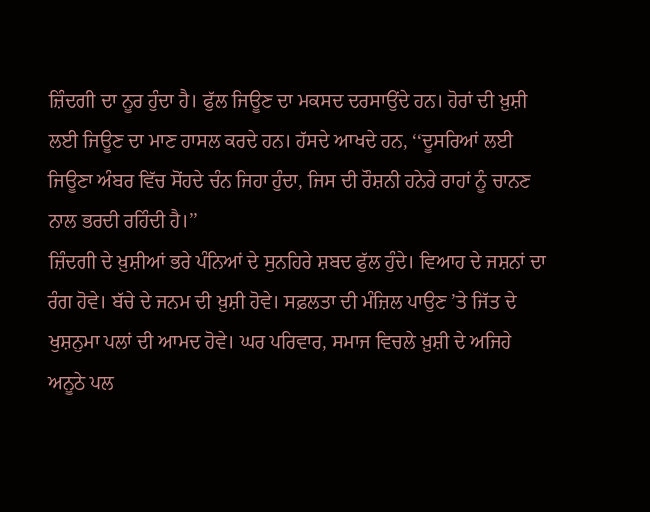ਜ਼ਿੰਦਗੀ ਦਾ ਨੂਰ ਹੁੰਦਾ ਹੈ। ਫੁੱਲ ਜਿਊਣ ਦਾ ਮਕਸਦ ਦਰਸਾਉਂਦੇ ਹਨ। ਹੋਰਾਂ ਦੀ ਖ਼ੁਸ਼ੀ ਲਈ ਜਿਊਣ ਦਾ ਮਾਣ ਹਾਸਲ ਕਰਦੇ ਹਨ। ਹੱਸਦੇ ਆਖਦੇ ਹਨ, ‘‘ਦੂਸਰਿਆਂ ਲਈ ਜਿਊਣਾ ਅੰਬਰ ਵਿੱਚ ਸੋਂਹਦੇ ਚੰਨ ਜਿਹਾ ਹੁੰਦਾ, ਜਿਸ ਦੀ ਰੌਸ਼ਨੀ ਹਨੇਰੇ ਰਾਹਾਂ ਨੂੰ ਚਾਨਣ ਨਾਲ ਭਰਦੀ ਰਹਿੰਦੀ ਹੈ।’’
ਜ਼ਿੰਦਗੀ ਦੇ ਖ਼ੁਸ਼ੀਆਂ ਭਰੇ ਪੰਨਿਆਂ ਦੇ ਸੁਨਹਿਰੇ ਸ਼ਬਦ ਫੁੱਲ ਹੁੰਦੇ। ਵਿਆਹ ਦੇ ਜਸ਼ਨਾਂ ਦਾ ਰੰਗ ਹੋਵੇ। ਬੱਚੇ ਦੇ ਜਨਮ ਦੀ ਖ਼ੁਸ਼ੀ ਹੋਵੇ। ਸਫ਼ਲਤਾ ਦੀ ਮੰਜ਼ਿਲ ਪਾਉਣ ’ਤੇ ਜਿੱਤ ਦੇ ਖੁਸ਼ਨੁਮਾ ਪਲਾਂ ਦੀ ਆਮਦ ਹੋਵੇ। ਘਰ ਪਰਿਵਾਰ, ਸਮਾਜ ਵਿਚਲੇ ਖ਼ੁਸ਼ੀ ਦੇ ਅਜਿਹੇ ਅਨੂਠੇ ਪਲ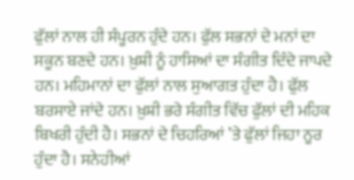ਫੁੱਲਾਂ ਨਾਲ ਹੀ ਸੰਪੂਰਨ ਹੁੰਦੇ ਹਨ। ਫੁੱਲ ਸਭਨਾਂ ਦੇ ਮਨਾਂ ਦਾ ਸਕੂਨ ਬਣਦੇ ਹਨ। ਖ਼ੁਸ਼ੀ ਨੂੰ ਹਾਸਿਆਂ ਦਾ ਸੰਗੀਤ ਦਿੰਦੇ ਜਾਪਦੇ ਹਨ। ਮਹਿਮਾਨਾਂ ਦਾ ਫੁੱਲਾਂ ਨਾਲ ਸੁਆਗਤ ਹੁੰਦਾ ਹੈ। ਫੁੱਲ ਬਰਸਾਏ ਜਾਂਦੇ ਹਨ। ਖ਼ੁਸ਼ੀ ਭਰੇ ਸੰਗੀਤ ਵਿੱਚ ਫੁੱਲਾਂ ਦੀ ਮਹਿਕ ਬਿਖਰੀ ਹੁੰਦੀ ਹੈ। ਸਭਨਾਂ ਦੇ ਚਿਹਰਿਆਂ ’ਤੇ ਫੁੱਲਾਂ ਜਿਹਾ ਨੂਰ ਹੁੰਦਾ ਹੈ। ਸਨੇਹੀਆਂ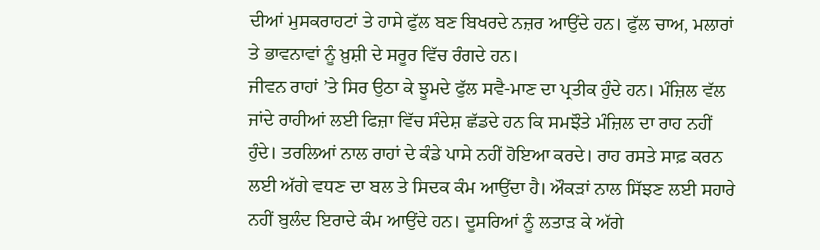ਦੀਆਂ ਮੁਸਕਰਾਹਟਾਂ ਤੇ ਹਾਸੇ ਫੁੱਲ ਬਣ ਬਿਖਰਦੇ ਨਜ਼ਰ ਆਉਂਦੇ ਹਨ। ਫੁੱਲ ਚਾਅ, ਮਲਾਰਾਂ ਤੇ ਭਾਵਨਾਵਾਂ ਨੂੰ ਖ਼ੁਸ਼ੀ ਦੇ ਸਰੂਰ ਵਿੱਚ ਰੰਗਦੇ ਹਨ।
ਜੀਵਨ ਰਾਹਾਂ ’ਤੇ ਸਿਰ ਉਠਾ ਕੇ ਝੂਮਦੇ ਫੁੱਲ ਸਵੈ-ਮਾਣ ਦਾ ਪ੍ਰਤੀਕ ਹੁੰਦੇ ਹਨ। ਮੰਜ਼ਿਲ ਵੱਲ ਜਾਂਦੇ ਰਾਹੀਆਂ ਲਈ ਫਿਜ਼ਾ ਵਿੱਚ ਸੰਦੇਸ਼ ਛੱਡਦੇ ਹਨ ਕਿ ਸਮਝੌਤੇ ਮੰਜ਼ਿਲ ਦਾ ਰਾਹ ਨਹੀਂ ਹੁੰਦੇ। ਤਰਲਿਆਂ ਨਾਲ ਰਾਹਾਂ ਦੇ ਕੰਡੇ ਪਾਸੇ ਨਹੀਂ ਹੋਇਆ ਕਰਦੇ। ਰਾਹ ਰਸਤੇ ਸਾਫ਼ ਕਰਨ ਲਈ ਅੱਗੇ ਵਧਣ ਦਾ ਬਲ ਤੇ ਸਿਦਕ ਕੰਮ ਆਉਂਦਾ ਹੈ। ਔਕੜਾਂ ਨਾਲ ਸਿੱਝਣ ਲਈ ਸਹਾਰੇ ਨਹੀਂ ਬੁਲੰਦ ਇਰਾਦੇ ਕੰਮ ਆਉਂਦੇ ਹਨ। ਦੂਸਰਿਆਂ ਨੂੰ ਲਤਾੜ ਕੇ ਅੱਗੇ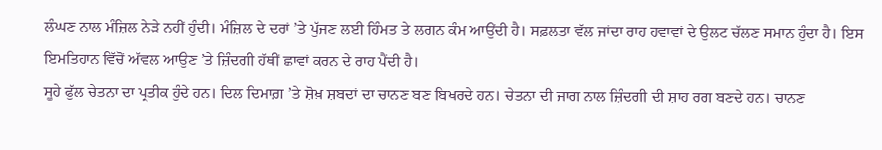ਲੰਘਣ ਨਾਲ ਮੰਜ਼ਿਲ ਨੇੜੇ ਨਹੀਂ ਹੁੰਦੀ। ਮੰਜ਼ਿਲ ਦੇ ਦਰਾਂ ’ਤੇ ਪੁੱਜਣ ਲਈ ਹਿੰਮਤ ਤੇ ਲਗਨ ਕੰਮ ਆਉਂਦੀ ਹੈ। ਸਫ਼ਲਤਾ ਵੱਲ ਜਾਂਦਾ ਰਾਹ ਹਵਾਵਾਂ ਦੇ ਉਲਟ ਚੱਲਣ ਸਮਾਨ ਹੁੰਦਾ ਹੈ। ਇਸ ਇਮਤਿਹਾਨ ਵਿੱਚੋਂ ਅੱਵਲ ਆਉਣ ’ਤੇ ਜ਼ਿੰਦਗੀ ਹੱਥੀਂ ਛਾਵਾਂ ਕਰਨ ਦੇ ਰਾਹ ਪੈਂਦੀ ਹੈ।
ਸੂਹੇ ਫੁੱਲ ਚੇਤਨਾ ਦਾ ਪ੍ਰਤੀਕ ਹੁੰਦੇ ਹਨ। ਦਿਲ ਦਿਮਾਗ਼ ’ਤੇ ਸ਼ੋਖ਼ ਸ਼ਬਦਾਂ ਦਾ ਚਾਨਣ ਬਣ ਬਿਖਰਦੇ ਹਨ। ਚੇਤਨਾ ਦੀ ਜਾਗ ਨਾਲ ਜ਼ਿੰਦਗੀ ਦੀ ਸ਼ਾਹ ਰਗ ਬਣਦੇ ਹਨ। ਚਾਨਣ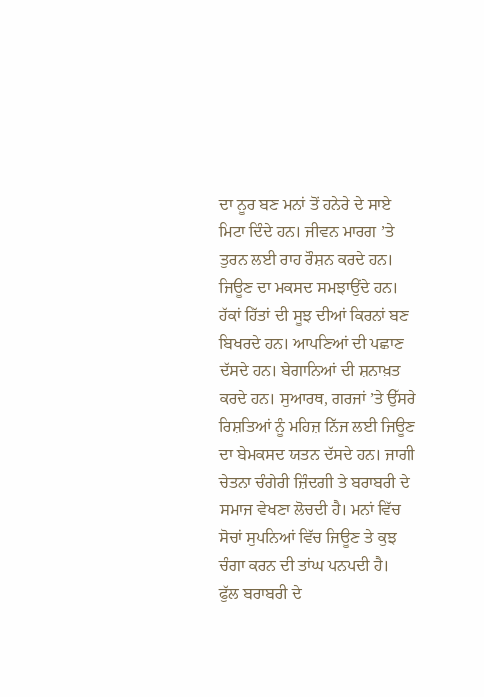ਦਾ ਨੂਰ ਬਣ ਮਨਾਂ ਤੋਂ ਹਨੇਰੇ ਦੇ ਸਾਏ ਮਿਟਾ ਦਿੰਦੇ ਹਨ। ਜੀਵਨ ਮਾਰਗ ’ਤੇ ਤੁਰਨ ਲਈ ਰਾਹ ਰੌਸ਼ਨ ਕਰਦੇ ਹਨ। ਜਿਊਣ ਦਾ ਮਕਸਦ ਸਮਝਾਉਂਦੇ ਹਨ। ਹੱਕਾਂ ਹਿੱਤਾਂ ਦੀ ਸੂਝ ਦੀਆਂ ਕਿਰਨਾਂ ਬਣ ਬਿਖਰਦੇ ਹਨ। ਆਪਣਿਆਂ ਦੀ ਪਛਾਣ ਦੱਸਦੇ ਹਨ। ਬੇਗਾਨਿਆਂ ਦੀ ਸ਼ਨਾਖ਼ਤ ਕਰਦੇ ਹਨ। ਸੁਆਰਥ, ਗਰਜਾਂ ’ਤੇ ਉੱਸਰੇ ਰਿਸ਼ਤਿਆਂ ਨੂੰ ਮਹਿਜ਼ ਨਿੱਜ ਲਈ ਜਿਊਣ ਦਾ ਬੇਮਕਸਦ ਯਤਨ ਦੱਸਦੇ ਹਨ। ਜਾਗੀ ਚੇਤਨਾ ਚੰਗੇਰੀ ਜ਼ਿੰਦਗੀ ਤੇ ਬਰਾਬਰੀ ਦੇ ਸਮਾਜ ਵੇਖਣਾ ਲੋਚਦੀ ਹੈ। ਮਨਾਂ ਵਿੱਚ ਸੋਚਾਂ ਸੁਪਨਿਆਂ ਵਿੱਚ ਜਿਊਣ ਤੇ ਕੁਝ ਚੰਗਾ ਕਰਨ ਦੀ ਤਾਂਘ ਪਨਪਦੀ ਹੈ।
ਫੁੱਲ ਬਰਾਬਰੀ ਦੇ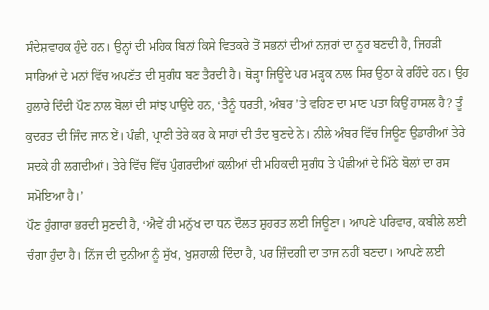ਸੰਦੇਸ਼ਵਾਹਕ ਹੁੰਦੇ ਹਨ। ਉਨ੍ਹਾਂ ਦੀ ਮਹਿਕ ਬਿਨਾਂ ਕਿਸੇ ਵਿਤਕਰੇ ਤੋਂ ਸਭਨਾਂ ਦੀਆਂ ਨਜ਼ਰਾਂ ਦਾ ਨੂਰ ਬਣਦੀ ਹੈ, ਜਿਹੜੀ ਸਾਰਿਆਂ ਦੇ ਮਨਾਂ ਵਿੱਚ ਅਪਣੱਤ ਦੀ ਸੁਗੰਧ ਬਣ ਤੈਰਦੀ ਹੈ। ਥੋੜ੍ਹਾ ਜਿਊਂਦੇ ਪਰ ਮੜ੍ਹਕ ਨਾਲ ਸਿਰ ਉਠਾ ਕੇ ਰਹਿੰਦੇ ਹਨ। ਉਹ ਹੁਲਾਰੇ ਦਿੰਦੀ ਪੌਣ ਨਾਲ ਬੋਲਾਂ ਦੀ ਸਾਂਝ ਪਾਉਂਦੇ ਹਨ, ‘ਤੈਨੂੰ ਧਰਤੀ, ਅੰਬਰ ’ਤੇ ਵਹਿਣ ਦਾ ਮਾਣ ਪਤਾ ਕਿਉਂ ਹਾਸਲ ਹੈ? ਤੂੰ ਕੁਦਰਤ ਦੀ ਜਿੰਦ ਜਾਨ ਏਂ। ਪੰਛੀ, ਪ੍ਰਾਣੀ ਤੇਰੇ ਕਰ ਕੇ ਸਾਹਾਂ ਦੀ ਤੰਦ ਬੁਣਦੇ ਨੇ। ਨੀਲੇ ਅੰਬਰ ਵਿੱਚ ਜਿਊਣ ਉਡਾਰੀਆਂ ਤੇਰੇ ਸਦਕੇ ਹੀ ਲਗਦੀਆਂ। ਤੇਰੇ ਵਿੱਚ ਵਿੱਚ ਪੁੰਗਰਦੀਆਂ ਕਲੀਆਂ ਦੀ ਮਹਿਕਦੀ ਸੁਗੰਧ ਤੇ ਪੰਛੀਆਂ ਦੇ ਮਿੱਠੇ ਬੋਲਾਂ ਦਾ ਰਸ ਸਮੋਇਆ ਹੈ।’
ਪੌਣ ਹੁੰਗਾਰਾ ਭਰਦੀ ਸੁਣਦੀ ਹੈ, ‘ਐਵੇਂ ਹੀ ਮਨੁੱਖ ਦਾ ਧਨ ਦੌਲਤ ਸ਼ੁਹਰਤ ਲਈ ਜਿਊਣਾ। ਆਪਣੇ ਪਰਿਵਾਰ, ਕਬੀਲੇ ਲਈ ਚੰਗਾ ਹੁੰਦਾ ਹੈ। ਨਿੱਜ ਦੀ ਦੁਨੀਆ ਨੂੰ ਸੁੱਖ, ਖੁਸ਼ਹਾਲੀ ਦਿੰਦਾ ਹੈ, ਪਰ ਜ਼ਿੰਦਗੀ ਦਾ ਤਾਜ ਨਹੀਂ ਬਣਦਾ। ਆਪਣੇ ਲਈ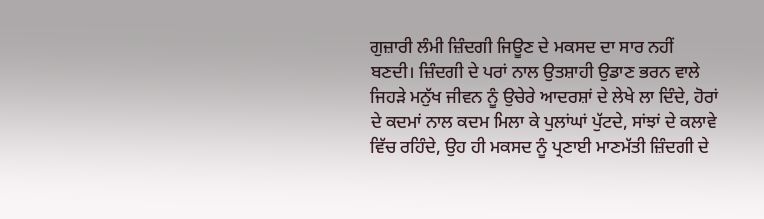ਗੁਜ਼ਾਰੀ ਲੰਮੀ ਜ਼ਿੰਦਗੀ ਜਿਊਣ ਦੇ ਮਕਸਦ ਦਾ ਸਾਰ ਨਹੀਂ ਬਣਦੀ। ਜ਼ਿੰਦਗੀ ਦੇ ਪਰਾਂ ਨਾਲ ਉਤਸ਼ਾਹੀ ਉਡਾਣ ਭਰਨ ਵਾਲੇ ਜਿਹੜੇ ਮਨੁੱਖ ਜੀਵਨ ਨੂੰ ਉਚੇਰੇ ਆਦਰਸ਼ਾਂ ਦੇ ਲੇਖੇ ਲਾ ਦਿੰਦੇ, ਹੋਰਾਂ ਦੇ ਕਦਮਾਂ ਨਾਲ ਕਦਮ ਮਿਲਾ ਕੇ ਪੁਲਾਂਘਾਂ ਪੁੱਟਦੇ, ਸਾਂਝਾਂ ਦੇ ਕਲਾਵੇ ਵਿੱਚ ਰਹਿੰਦੇ, ਉਹ ਹੀ ਮਕਸਦ ਨੂੰ ਪ੍ਰਣਾਈ ਮਾਣਮੱਤੀ ਜ਼ਿੰਦਗੀ ਦੇ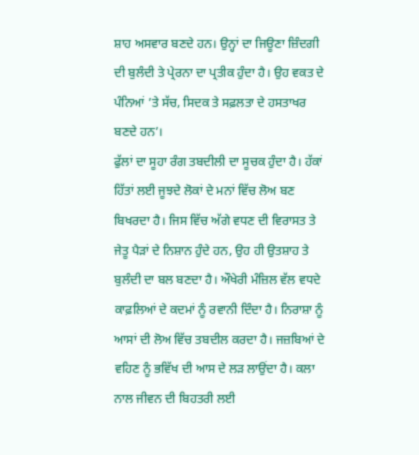ਸ਼ਾਹ ਅਸਵਾਰ ਬਣਦੇ ਹਨ। ਉਨ੍ਹਾਂ ਦਾ ਜਿਊਣਾ ਜ਼ਿੰਦਗੀ ਦੀ ਬੁਲੰਦੀ ਤੇ ਪ੍ਰੇਰਨਾ ਦਾ ਪ੍ਰਤੀਕ ਹੁੰਦਾ ਹੈ। ਉਹ ਵਕਤ ਦੇ ਪੰਨਿਆਂ ’ਤੇ ਸੱਚ, ਸਿਦਕ ਤੇ ਸਫ਼ਲਤਾ ਦੇ ਹਸਤਾਖਰ ਬਣਦੇ ਹਨ’।
ਫੁੱਲਾਂ ਦਾ ਸੂਹਾ ਰੰਗ ਤਬਦੀਲੀ ਦਾ ਸੂਚਕ ਹੁੰਦਾ ਹੈ। ਹੱਕਾਂ ਹਿੱਤਾਂ ਲਈ ਜੂਝਦੇ ਲੋਕਾਂ ਦੇ ਮਨਾਂ ਵਿੱਚ ਲੋਅ ਬਣ ਬਿਖਰਦਾ ਹੈ। ਜਿਸ ਵਿੱਚ ਅੱਗੇ ਵਧਣ ਦੀ ਵਿਰਾਸਤ ਤੇ ਜੇਤੂ ਪੈੜਾਂ ਦੇ ਨਿਸ਼ਾਨ ਹੁੰਦੇ ਹਨ, ਉਹ ਹੀ ਉਤਸ਼ਾਹ ਤੇ ਬੁਲੰਦੀ ਦਾ ਬਲ ਬਣਦਾ ਹੈ। ਔਖੇਰੀ ਮੰਜ਼ਿਲ ਵੱਲ ਵਧਦੇ ਕਾਫ਼ਲਿਆਂ ਦੇ ਕਦਮਾਂ ਨੂੰ ਰਵਾਨੀ ਦਿੰਦਾ ਹੈ। ਨਿਰਾਸ਼ਾ ਨੂੰ ਆਸਾਂ ਦੀ ਲੋਅ ਵਿੱਚ ਤਬਦੀਲ ਕਰਦਾ ਹੈ। ਜਜ਼ਬਿਆਂ ਦੇ ਵਹਿਣ ਨੂੰ ਭਵਿੱਖ ਦੀ ਆਸ ਦੇ ਲੜ ਲਾਉਂਦਾ ਹੈ। ਕਲਾ ਨਾਲ ਜੀਵਨ ਦੀ ਬਿਹਤਰੀ ਲਈ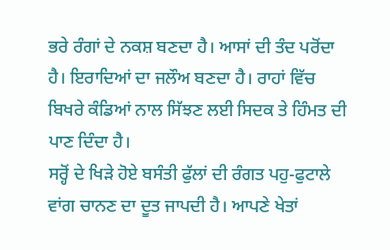ਭਰੇ ਰੰਗਾਂ ਦੇ ਨਕਸ਼ ਬਣਦਾ ਹੈ। ਆਸਾਂ ਦੀ ਤੰਦ ਪਰੋਂਦਾ ਹੈ। ਇਰਾਦਿਆਂ ਦਾ ਜਲੌਅ ਬਣਦਾ ਹੈ। ਰਾਹਾਂ ਵਿੱਚ ਬਿਖਰੇ ਕੰਡਿਆਂ ਨਾਲ ਸਿੱਝਣ ਲਈ ਸਿਦਕ ਤੇ ਹਿੰਮਤ ਦੀ ਪਾਣ ਦਿੰਦਾ ਹੈ।
ਸਰ੍ਹੋਂ ਦੇ ਖਿੜੇ ਹੋਏ ਬਸੰਤੀ ਫੁੱਲਾਂ ਦੀ ਰੰਗਤ ਪਹੁ-ਫੁਟਾਲੇ ਵਾਂਗ ਚਾਨਣ ਦਾ ਦੂਤ ਜਾਪਦੀ ਹੈ। ਆਪਣੇ ਖੇਤਾਂ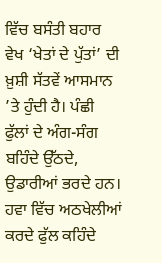ਵਿੱਚ ਬਸੰਤੀ ਬਹਾਰ ਵੇਖ ‘ਖੇਤਾਂ ਦੇ ਪੁੱਤਾਂ’ ਦੀ ਖ਼ੁਸ਼ੀ ਸੱਤਵੇਂ ਆਸਮਾਨ ’ਤੇ ਹੁੰਦੀ ਹੈ। ਪੰਛੀ ਫੁੱਲਾਂ ਦੇ ਅੰਗ-ਸੰਗ ਬਹਿੰਦੇ ਉੱਠਦੇ, ਉਡਾਰੀਆਂ ਭਰਦੇ ਹਨ। ਹਵਾ ਵਿੱਚ ਅਠਖੇਲੀਆਂ ਕਰਦੇ ਫੁੱਲ ਕਹਿੰਦੇ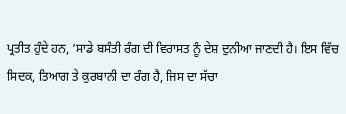ਪ੍ਰਤੀਤ ਹੁੰਦੇ ਹਨ, ‘ਸਾਡੇ ਬਸੰਤੀ ਰੰਗ ਦੀ ਵਿਰਾਸਤ ਨੂੰ ਦੇਸ਼ ਦੁਨੀਆ ਜਾਣਦੀ ਹੈ। ਇਸ ਵਿੱਚ ਸਿਦਕ, ਤਿਆਗ ਤੇ ਕੁਰਬਾਨੀ ਦਾ ਰੰਗ ਹੈ, ਜਿਸ ਦਾ ਸੱਚਾ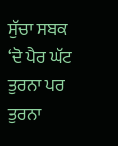ਸੁੱਚਾ ਸਬਕ ‘ਦੋ ਪੈਰ ਘੱਟ ਤੁਰਨਾ ਪਰ ਤੁਰਨਾ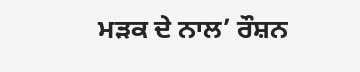ਮੜਕ ਦੇ ਨਾਲ’ ਰੌਸ਼ਨ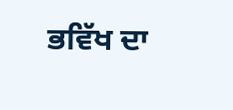ਭਵਿੱਖ ਦਾ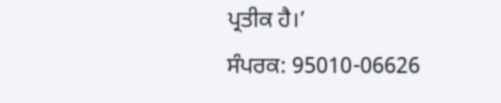ਪ੍ਰਤੀਕ ਹੈ।’
ਸੰਪਰਕ: 95010-06626